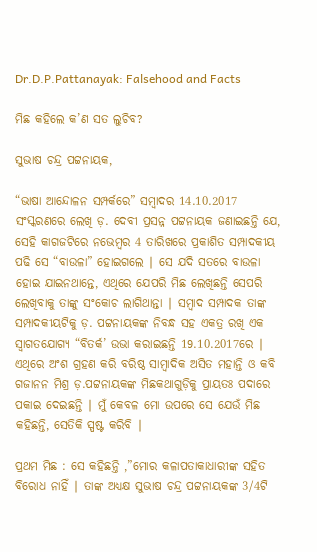Dr.D.P.Pattanayak: Falsehood and Facts

ମିଛ କହିଲେ କ’ଣ ସତ ଲୁଚିବ?

ସୁଭାଷ ଚନ୍ଦ୍ର ପଟ୍ଟନାୟକ,

“ଭାଷା ଆନ୍ଦୋଳନ ସମ୍ପର୍କରେ” ସମ୍ବାଦର 14.10.2017 ସଂସ୍କରଣରେ ଲେଖି ଡ଼. ଦେବୀ ପ୍ରସନ୍ନ ପଟ୍ଟନାୟକ ଜଣାଇଛନ୍ତି ଯେ, ସେହି କାଗଜଟିରେ ନଭେମ୍ବର 4 ତାରିଖରେ ପ୍ରକାଶିତ ସମ୍ପାଦକୀୟ ପଢି ସେ “ବାଉଳା” ହୋଇଗଲେ ∣ ସେ ଯଦି ସତରେ ବାଉଳା ହୋଇ ଯାଇନଥାନ୍ତେ, ଏଥିରେ ଯେପରି ମିଛ ଲେଖିଛନ୍ତି ସେପରି ଲେଖିବାକୁ ତାଙ୍କୁ ସଂକୋଚ ଲାଗିଥାନ୍ତା ∣ ସମ୍ବାଦ ସମ୍ପାଦକ ତାଙ୍କ ସମ୍ପାଦକୀୟଟିକୁ ଡ଼. ପଟ୍ଟନାୟକଙ୍କ ନିବନ୍ଧ ସହ ଏକତ୍ର ରଖି ଏକ ସ୍ଵାଗତଯୋଗ୍ୟ “ବିତର୍କ’ ଉଭା କରାଇଛନ୍ତି 19.10.2017ରେ ∣ ଏଥିରେ ଅଂଶ ଗ୍ରହଣ କରି ବରିଷ୍ଠ ସାମ୍ବାଦିକ ଅସିତ ମହାନ୍ତି ଓ କବି ଗଜାନନ ମିଶ୍ର ଡ଼.ପଟ୍ଟନାୟକଙ୍କ ମିଛକଥାଗୁଡ଼ିକୁ ପ୍ରାୟତଃ ପଦାରେ ପକାଇ ଦେଇଛନ୍ତି ∣ ମୁଁ କେବଳ ମୋ ଉପରେ ସେ ଯେଉଁ ମିଛ କହିଛନ୍ତି, ସେତିକି ସ୍ପଷ୍ଟ କରିବି ∣

ପ୍ରଥମ ମିଛ : ସେ କହିଛନ୍ତି ,”ମୋର କଳାପତାକାଧାରୀଙ୍କ ସହିତ ବିରୋଧ ନାହିଁ ∣ ତାଙ୍କ ଅଧ୍ୟକ୍ଷ ସୁଭାଷ ଚନ୍ଦ୍ର ପଟ୍ଟନାୟକଙ୍କ 3/4ଟି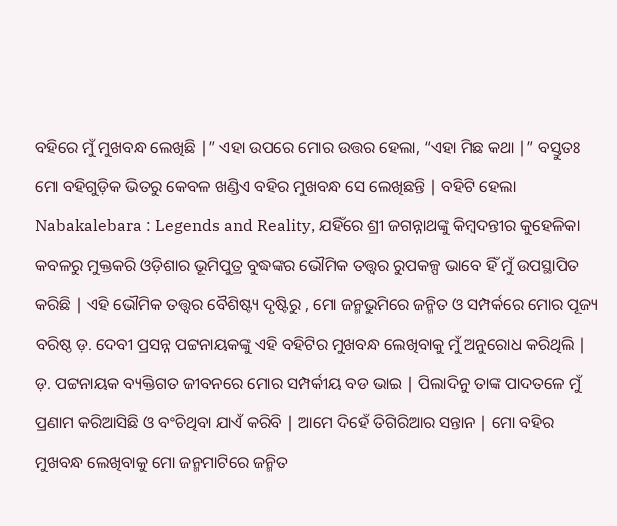ବହିରେ ମୁଁ ମୁଖବନ୍ଧ ଲେଖିଛି ∣” ଏହା ଉପରେ ମୋର ଉତ୍ତର ହେଲା, “ଏହା ମିଛ କଥା ∣” ବସ୍ତୁତଃ ମୋ ବହିଗୁଡ଼ିକ ଭିତରୁ କେବଳ ଖଣ୍ଡିଏ ବହିର ମୁଖବନ୍ଧ ସେ ଲେଖିଛନ୍ତି ∣ ବହିଟି ହେଲା Nabakalebara : Legends and Reality, ଯହିଁରେ ଶ୍ରୀ ଜଗନ୍ନାଥଙ୍କୁ କିମ୍ବଦନ୍ତୀର କୁହେଳିକା କବଳରୁ ମୁକ୍ତକରି ଓଡ଼ିଶାର ଭୂମିପୁତ୍ର ବୁଦ୍ଧଙ୍କର ଭୌମିକ ତତ୍ତ୍ଵର ରୁପକଳ୍ପ ଭାବେ ହିଁ ମୁଁ ଉପସ୍ଥାପିତ କରିଛି ∣ ଏହି ଭୌମିକ ତତ୍ତ୍ଵର ବୈଶିଷ୍ଟ୍ୟ ଦୃଷ୍ଟିରୁ , ମୋ ଜନ୍ମଭୁମିରେ ଜନ୍ମିତ ଓ ସମ୍ପର୍କରେ ମୋର ପୂଜ୍ୟ ବରିଷ୍ଠ ଡ଼. ଦେବୀ ପ୍ରସନ୍ନ ପଟ୍ଟନାୟକଙ୍କୁ ଏହି ବହିଟିର ମୁଖବନ୍ଧ ଲେଖିବାକୁ ମୁଁ ଅନୁରୋଧ କରିଥିଲି ∣ ଡ଼. ପଟ୍ଟନାୟକ ବ୍ୟକ୍ତିଗତ ଜୀବନରେ ମୋର ସମ୍ପର୍କୀୟ ବଡ ଭାଇ ∣ ପିଲାଦିନୁ ତାଙ୍କ ପାଦତଳେ ମୁଁ ପ୍ରଣାମ କରିଆସିଛି ଓ ବଂଚିଥିବା ଯାଏଁ କରିବି ∣ ଆମେ ଦିହେଁ ତିଗିରିଆର ସନ୍ତାନ ∣ ମୋ ବହିର ମୁଖବନ୍ଧ ଲେଖିବାକୁ ମୋ ଜନ୍ମମାଟିରେ ଜନ୍ମିତ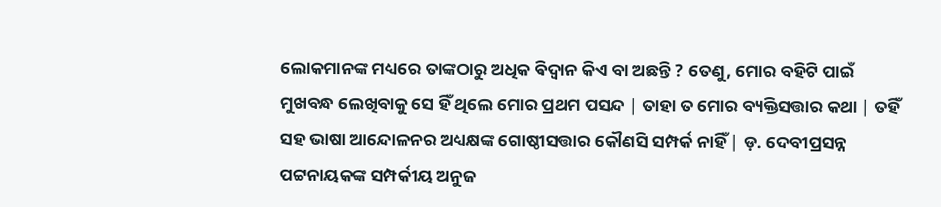ଲୋକମାନଙ୍କ ମଧ୍ୟରେ ତାଙ୍କଠାରୁ ଅଧିକ ଵିଦ୍ଵାନ କିଏ ବା ଅଛନ୍ତି ? ତେଣୁ, ମୋର ବହିଟି ପାଇଁ ମୁଖବନ୍ଧ ଲେଖିବାକୁ ସେ ହିଁ ଥିଲେ ମୋର ପ୍ରଥମ ପସନ୍ଦ ∣ ତାହା ତ ମୋର ବ୍ୟକ୍ତିସତ୍ତାର କଥା ∣ ତହିଁ ସହ ଭାଷା ଆନ୍ଦୋଳନର ଅଧ୍ୟକ୍ଷଙ୍କ ଗୋଷ୍ଠୀସତ୍ତାର କୌଣସି ସମ୍ପର୍କ ନାହିଁ ∣ ଡ଼. ଦେବୀପ୍ରସନ୍ନ ପଟ୍ଟନାୟକଙ୍କ ସମ୍ପର୍କୀୟ ଅନୁଜ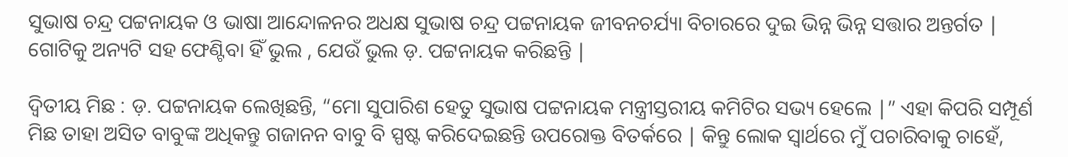ସୁଭାଷ ଚନ୍ଦ୍ର ପଟ୍ଟନାୟକ ଓ ଭାଷା ଆନ୍ଦୋଳନର ଅଧକ୍ଷ ସୁଭାଷ ଚନ୍ଦ୍ର ପଟ୍ଟନାୟକ ଜୀବନଚର୍ଯ୍ୟା ବିଚାରରେ ଦୁଇ ଭିନ୍ନ ଭିନ୍ନ ସତ୍ତାର ଅନ୍ତର୍ଗତ ∣ ଗୋଟିକୁ ଅନ୍ୟଟି ସହ ଫେଣ୍ଟିବା ହିଁ ଭୁଲ , ଯେଉଁ ଭୁଲ ଡ଼. ପଟ୍ଟନାୟକ କରିଛନ୍ତି ∣

ଦ୍ବିତୀୟ ମିଛ : ଡ଼. ପଟ୍ଟନାୟକ ଲେଖିଛନ୍ତି, “ମୋ ସୁପାରିଶ ହେତୁ ସୁଭାଷ ପଟ୍ଟନାୟକ ମନ୍ତ୍ରୀସ୍ତରୀୟ କମିଟିର ସଭ୍ୟ ହେଲେ ∣” ଏହା କିପରି ସମ୍ପୂର୍ଣ ମିଛ ତାହା ଅସିତ ବାବୁଙ୍କ ଅଧିକନ୍ତୁ ଗଜାନନ ବାବୁ ବି ସ୍ପଷ୍ଟ କରିଦେଇଛନ୍ତି ଉପରୋକ୍ତ ବିତର୍କରେ ∣ କିନ୍ତୁ ଲୋକ ସ୍ଵାର୍ଥରେ ମୁଁ ପଚାରିବାକୁ ଚାହେଁ,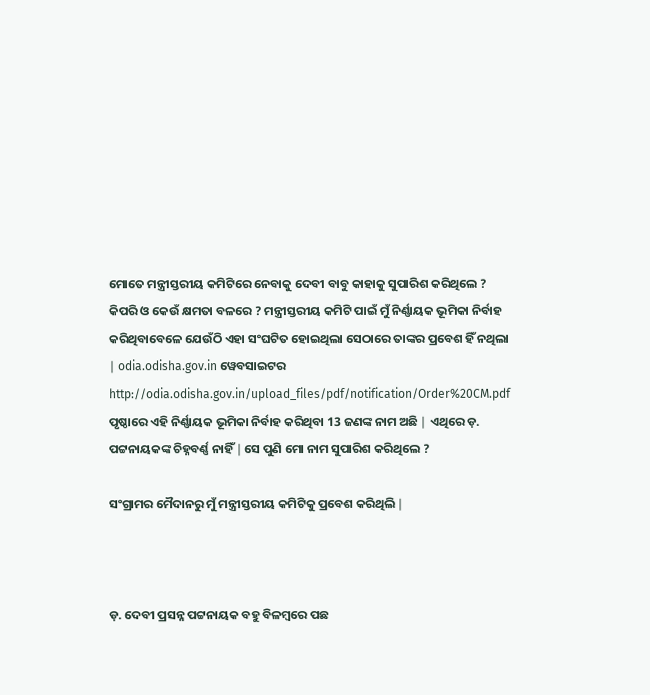ମୋତେ ମନ୍ତ୍ରୀସ୍ତରୀୟ କମିଟିରେ ନେବାକୁ ଦେବୀ ବାବୁ କାହାକୁ ସୁପାରିଶ କରିଥିଲେ ? କିପରି ଓ କେଉଁ କ୍ଷମତା ବଳରେ ? ମନ୍ତ୍ରୀସ୍ତରୀୟ କମିଟି ପାଇଁ ମୁଁ ନିର୍ଣ୍ଣାୟକ ଭୂମିକା ନିର୍ବାହ କରିଥିବାବେଳେ ଯେଉଁଠି ଏହା ସଂଘଟିତ ହୋଇଥିଲା ସେଠାରେ ତାଙ୍କର ପ୍ରବେଶ ହିଁ ନଥିଲା ∣ odia.odisha.gov.in ୱେବସାଇଟର http://odia.odisha.gov.in/upload_files/pdf/notification/Order%20CM.pdf ପୃଷ୍ଠାରେ ଏହି ନିର୍ଣ୍ଣାୟକ ଭୂମିକା ନିର୍ବାହ କରିଥିବା 13 ଜଣଙ୍କ ନାମ ଅଛି ∣ ଏଥିରେ ଡ଼. ପଟ୍ଟନାୟକଙ୍କ ଚିହ୍ନବର୍ଣ୍ଣ ନାହିଁ ∣ ସେ ପୁଣି ମୋ ନାମ ସୁପାରିଶ କରିଥିଲେ ?

ସଂଗ୍ରାମର ମୈଦାନରୁ ମୁଁ ମନ୍ତ୍ରୀସ୍ତରୀୟ କମିଟିକୁ ପ୍ରବେଶ କରିଥିଲି ∣



ଡ଼. ଦେବୀ ପ୍ରସନ୍ନ ପଟ୍ଟନାୟକ ବହୁ ବିଳମ୍ବରେ ପଛ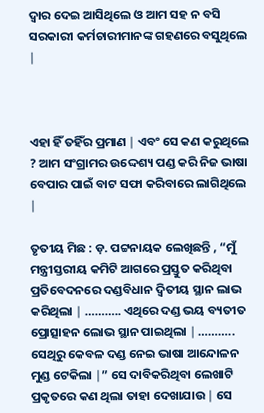ଦ୍ଵାର ଦେଇ ଆସିଥିଲେ ଓ ଆମ ସହ ନ ବସି ସରକାରୀ କର୍ମଚାରୀମାନଙ୍କ ଗହଣରେ ବସୁଥିଲେ ∣



ଏହା ହିଁ ତହିଁର ପ୍ରମାଣ ∣ ଏବଂ ସେ କଣ କରୁଥିଲେ ? ଆମ ସଂଗ୍ରାମର ଉଦ୍ଦେଶ୍ୟ ପଣ୍ଡ କରି ନିଜ ଭାଷା ବେପାର ପାଇଁ ବାଟ ସଫା କରିବାରେ ଲାଗିଥିଲେ ∣

ତୃତୀୟ ମିଛ : ଡ଼. ପଟ୍ଟନାୟକ ଲେଖିଛନ୍ତି , “ମୁଁ ମନ୍ତ୍ରୀସ୍ତରୀୟ କମିଟି ଆଗରେ ପ୍ରସ୍ତୁତ କରିଥିବା ପ୍ରତିବେଦନରେ ଦଣ୍ଡବିଧାନ ଦ୍ବିତୀୟ ସ୍ଥାନ ଲାଭ କରିଥିଲା ∣ ……….. ଏଥିରେ ଦଣ୍ଡ ଭୟ ବ୍ୟତୀତ ପ୍ରୋତ୍ସାହନ ଲୋଭ ସ୍ଥାନ ପାଇଥିଲା ∣ ……….. ସେଥିରୁ କେବଳ ଦଣ୍ଡ ନେଇ ଭାଷା ଆନ୍ଦୋଳନ ମୁଣ୍ଡ ଟେକିଲା ∣” ସେ ଦାବିକରିଥିବା ଲେଖାଟି ପ୍ରକୃତରେ କଣ ଥିଲା ତାହା ଦେଖାଯାଉ ∣ ସେ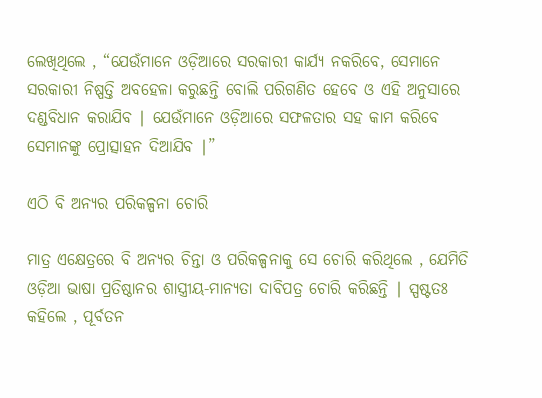ଲେଖିଥିଲେ , “ଯେଉଁମାନେ ଓଡ଼ିଆରେ ସରକାରୀ କାର୍ଯ୍ୟ ନକରିବେ, ସେମାନେ ସରକାରୀ ନିଷ୍ପତ୍ତି ଅବହେଳା କରୁଛନ୍ତି ବୋଲି ପରିଗଣିତ ହେବେ ଓ ଏହି ଅନୁସାରେ ଦଣ୍ଡବିଧାନ କରାଯିବ ∣ ଯେଉଁମାନେ ଓଡ଼ିଆରେ ସଫଳତାର ସହ କାମ କରିବେ ସେମାନଙ୍କୁ ପ୍ରୋତ୍ସାହନ ଦିଆଯିବ ∣”

ଏଠି ବି ଅନ୍ୟର ପରିକଳ୍ପନା ଚୋରି

ମାତ୍ର ଏକ୍ଷେତ୍ରରେ ବି ଅନ୍ୟର ଚିନ୍ତା ଓ ପରିକଳ୍ପନାକୁ ସେ ଚୋରି କରିଥିଲେ , ଯେମିତି ଓଡ଼ିଆ ଭାଷା ପ୍ରତିଷ୍ଠାନର ଶାସ୍ତ୍ରୀୟ-ମାନ୍ୟତା ଦାବିପତ୍ର ଚୋରି କରିଛନ୍ତି ∣ ସ୍ପଷ୍ଟତଃ କହିଲେ , ପୂର୍ବତନ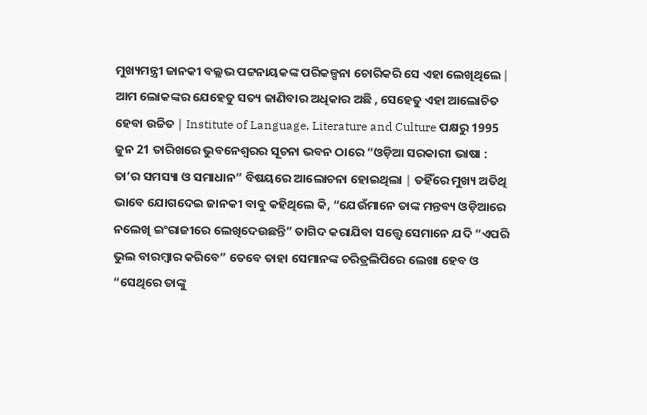ମୁଖ୍ୟମନ୍ତ୍ରୀ ଜାନକୀ ବଲ୍ଲଭ ପଟ୍ଟନାୟକଙ୍କ ପରିକଳ୍ପନା ଚୋରିକରି ସେ ଏହା ଲେଖିଥିଲେ ∣ ଆମ ଲୋକଙ୍କର ଯେହେତୁ ସତ୍ୟ ଜାଣିବାର ଅଧିକାର ଅଛି , ସେହେତୁ ଏହା ଆଲୋଚିତ ହେବା ଉଚ୍ଚିତ ∣ Institute of Language, Literature and Culture ପକ୍ଷରୁ 1995 ଜୁନ 21 ତାରିଖରେ ଭୁବନେଶ୍ୱରର ସୂଚନା ଭବନ ଠାରେ “ଓଡ଼ିଆ ସରକାରୀ ଭାଷା : ତା’ର ସମସ୍ୟା ଓ ସମାଧାନ” ବିଷୟରେ ଆଲୋଚନା ହୋଇଥିଲା ∣ ତହିଁରେ ମୁଖ୍ୟ ଅତିଥି ଭାବେ ଯୋଗଦେଇ ଜାନକୀ ବାବୁ କହିଥିଲେ କି, “ଯେଉଁମାନେ ତାଙ୍କ ମନ୍ତବ୍ୟ ଓଡ଼ିଆରେ ନଲେଖି ଇଂରାଜୀରେ ଲେଖିଦେଉଛନ୍ତି” ତାଗିଦ କରାଯିବା ସତ୍ତ୍ବେ ସେମାନେ ଯଦି “ଏପରି ଭୁଲ ବାରମ୍ବାର କରିବେ” ତେବେ ତାହା ସେମାନଙ୍କ ଚରିତ୍ରଲିପିରେ ଲେଖା ହେବ ଓ “ସେଥିରେ ତାଙ୍କୁ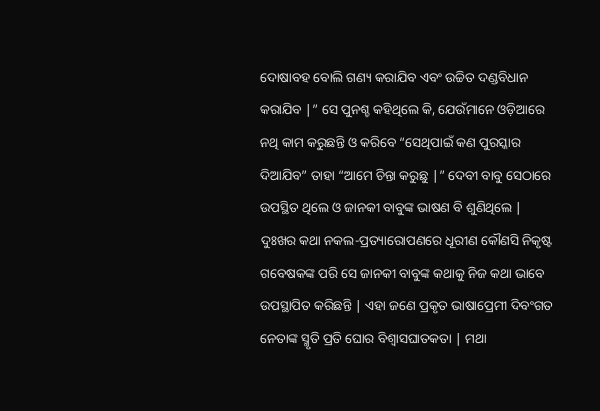ଦୋଷାବହ ବୋଲି ଗଣ୍ୟ କରାଯିବ ଏବଂ ଉଚ୍ଚିତ ଦଣ୍ଡବିଧାନ କରାଯିବ ∣” ସେ ପୁନଶ୍ଚ କହିଥିଲେ କି, ଯେଉଁମାନେ ଓଡ଼ିଆରେ ନଥି କାମ କରୁଛନ୍ତି ଓ କରିବେ “ସେଥିପାଇଁ କଣ ପୁରସ୍କାର ଦିଆଯିବ” ତାହା “ଆମେ ଚିନ୍ତା କରୁଛୁ ∣” ଦେବୀ ବାବୁ ସେଠାରେ ଉପସ୍ଥିତ ଥିଲେ ଓ ଜାନକୀ ବାବୁଙ୍କ ଭାଷଣ ବି ଶୁଣିଥିଲେ ∣ ଦୁଃଖର କଥା ନକଲ-ପ୍ରତ୍ୟାରୋପଣରେ ଧୂରୀଣ କୌଣସି ନିକୃଷ୍ଟ ଗବେଷକଙ୍କ ପରି ସେ ଜାନକୀ ବାବୁଙ୍କ କଥାକୁ ନିଜ କଥା ଭାବେ ଉପସ୍ଥାପିତ କରିଛନ୍ତି ∣ ଏହା ଜଣେ ପ୍ରକୃତ ଭାଷାପ୍ରେମୀ ଦିବଂଗତ ନେତାଙ୍କ ସ୍ମୃତି ପ୍ରତି ଘୋର ବିଶ୍ଵାସଘାତକତା ∣ ମଥା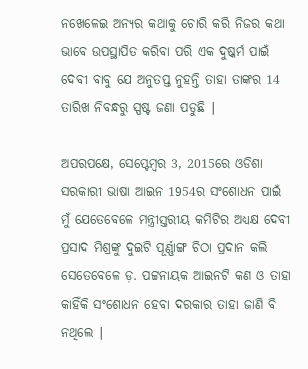ନଖେଳେଇ ଅନ୍ୟର କଥାକୁ ଚୋରି କରି ନିଜର କଥା ଭାବେ ଉପସ୍ଥାପିତ କରିବା ପରି ଏକ ଦୁଷ୍କର୍ମ ପାଇଁ ଦେବୀ ବାବୁ ଯେ ଅନୁତପ୍ତ ନୁହନ୍ତି ତାହା ତାଙ୍କର 14 ତାରିଖ ନିବନ୍ଧରୁ ସ୍ପଷ୍ଟ ଜଣା ପଡୁଛି ∣

ଅପରପକ୍ଷେ, ସେପ୍ଟେମ୍ବର 3, 2015ରେ ଓଡିଶା ସରକାରୀ ଭାଷା ଆଇନ 1954ର ସଂଶୋଧନ ପାଇଁ ମୁଁ ଯେତେବେଳେ ମନ୍ତ୍ରୀସ୍ତରୀୟ କମିଟିର ଅଧ୍ୟକ୍ଷ ଦେବୀ ପ୍ରସାଦ ମିଶ୍ରଙ୍କୁ ଦୁଇଟି ପୂର୍ଣ୍ଣାଙ୍ଗ ଚିଠା ପ୍ରଦାନ କଲି ସେତେବେଳେ ଡ଼. ପଟ୍ଟନାୟକ ଆଇନଟି କଣ ଓ ତାହା କାହିଁକି ସଂଶୋଧନ ହେବା ଦରକାର ତାହା ଜାଣି ବି ନଥିଲେ ∣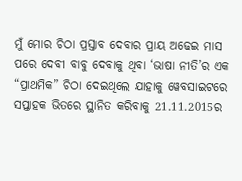ମୁଁ ମୋର ଚିଠା ପ୍ରସ୍ତାବ ଦେବାର ପ୍ରାୟ ଅଢେଇ ମାସ ପରେ ଦେବୀ ବାବୁ ଦେବାକୁ ଥିବା ‘ଭାଷା ନୀତି’ର ଏକ “ପ୍ରାଥମିକ” ଚିଠା ଦେଇଥିଲେ ଯାହାକୁ ୱେବସାଇଟରେ ସପ୍ତାହକ ଭିତରେ ସ୍ଥାନିତ କରିବାକୁ 21.11.2015ର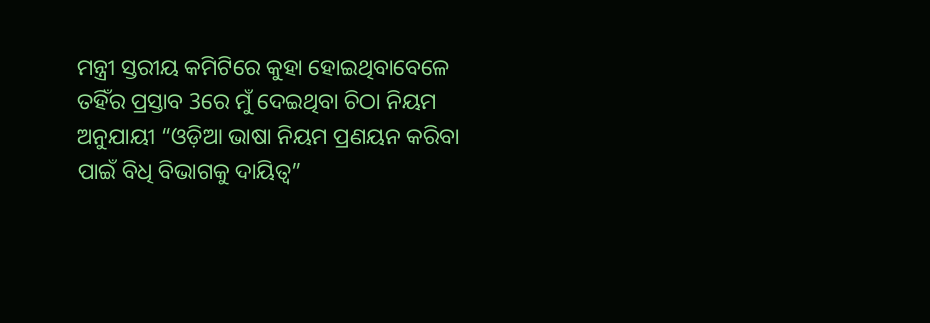ମନ୍ତ୍ରୀ ସ୍ତରୀୟ କମିଟିରେ କୁହା ହୋଇଥିବାବେଳେ ତହିଁର ପ୍ରସ୍ତାବ 3ରେ ମୁଁ ଦେଇଥିବା ଚିଠା ନିୟମ ଅନୁଯାୟୀ “ଓଡ଼ିଆ ଭାଷା ନିୟମ ପ୍ରଣୟନ କରିବା ପାଇଁ ବିଧି ବିଭାଗକୁ ଦାୟିତ୍ବ”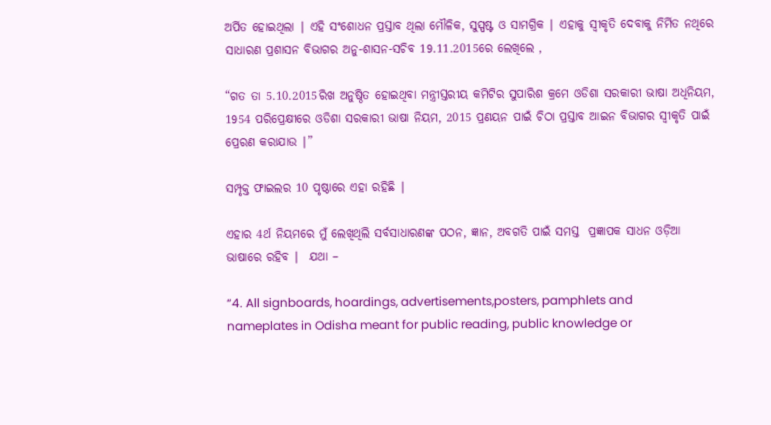ଅର୍ପିତ ହୋଇଥିଲା ∣ ଏହି ସଂଶୋଧନ ପ୍ରସ୍ତାବ ଥିଲା ମୌଳିକ, ସୁସ୍ପଷ୍ଟ ଓ ସାମଗ୍ରିକ ∣ ଏହାକୁ ସ୍ବୀକୃତି ଦେବାକୁ ନିର୍ମିତ ନଥିରେ ସାଧାରଣ ପ୍ରଶାସନ ବିଭାଗର ଅନୁ-ଶାସନ-ସଚିବ 19.11.2015ରେ ଲେଖିଲେ ,

“ଗତ ତା 5.10.2015ରିଖ ଅନୁଷ୍ଠିତ ହୋଇଥିବା ମନ୍ତ୍ରୀସ୍ତରୀୟ କମିଟିର ସୁପାରିଶ କ୍ରମେ ଓଡିଶା ସରକାରୀ ଭାଷା ଅଧିନିୟମ, 1954 ପରିପ୍ରେକ୍ଷୀରେ ଓଡିଶା ସରକାରୀ ଭାଷା ନିୟମ, 2015 ପ୍ରଣୟନ ପାଇଁ ଚିଠା ପ୍ରସ୍ତାବ ଆଇନ ବିଭାଗର ସ୍ବୀକୃତି ପାଇଁ ପ୍ରେରଣ କରାଯାଉ ∣”

ସମ୍ପୃକ୍ତ ଫାଇଲର 10 ପୃଷ୍ଠାରେ ଏହା ରହିଛି ∣

ଏହାର 4ର୍ଥ ନିୟମରେ ମୁଁ ଲେଖିଥିଲି ସର୍ବସାଧାରଣଙ୍କ ପଠନ, ଜ୍ଞାନ, ଅବଗତି ପାଇଁ ସମସ୍ତ  ପ୍ରଜ୍ଞାପକ ସାଧନ ଓଡ଼ିଆ ଭାଷାରେ ରହିବ ∣  ଯଥା –

“4. All signboards, hoardings, advertisements,posters, pamphlets and nameplates in Odisha meant for public reading, public knowledge or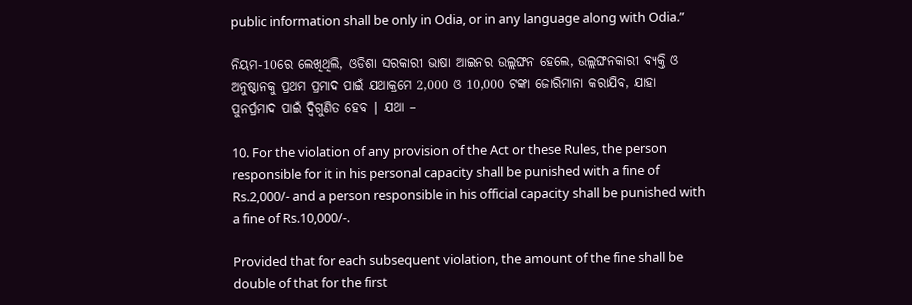public information shall be only in Odia, or in any language along with Odia.”

ନିୟମ-10ରେ ଲେଖିଥିଲି, ଓଡିଶା ସରକାରୀ ଭାଷା ଆଇନର ଉଲ୍ଲଙ୍ଘନ ହେଲେ, ଉଲ୍ଲଙ୍ଘନକାରୀ ବ୍ୟକ୍ତି ଓ ଅନୁଷ୍ଠାନକୁ ପ୍ରଥମ ପ୍ରମାଦ ପାଇଁ ଯଥାକ୍ରମେ 2,000 ଓ 10,000 ଟଙ୍କା ଜୋରିମାନା କରାଯିବ, ଯାହା ପୁନର୍ପ୍ରମାଦ ପାଇଁ ଦ୍ବିଗୁଣିତ ହେବ ∣ ଯଥା –

10. For the violation of any provision of the Act or these Rules, the person responsible for it in his personal capacity shall be punished with a fine of Rs.2,000/- and a person responsible in his official capacity shall be punished with a fine of Rs.10,000/-.

Provided that for each subsequent violation, the amount of the fine shall be double of that for the first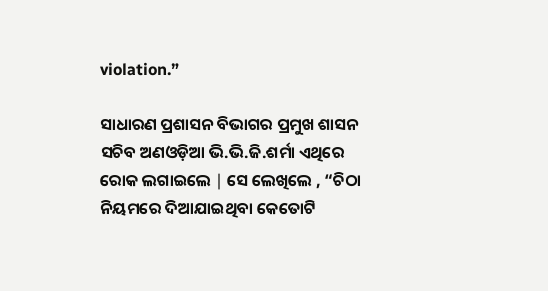violation.”

ସାଧାରଣ ପ୍ରଶାସନ ବିଭାଗର ପ୍ରମୁଖ ଶାସନ ସଚିବ ଅଣଓଡ଼ିଆ ଭି.ଭି.ଜି.ଶର୍ମା ଏଥିରେ ରୋକ ଲଗାଇଲେ ∣ ସେ ଲେଖିଲେ , “ଚିଠା ନିୟମରେ ଦିଆଯାଇଥିବା କେତୋଟି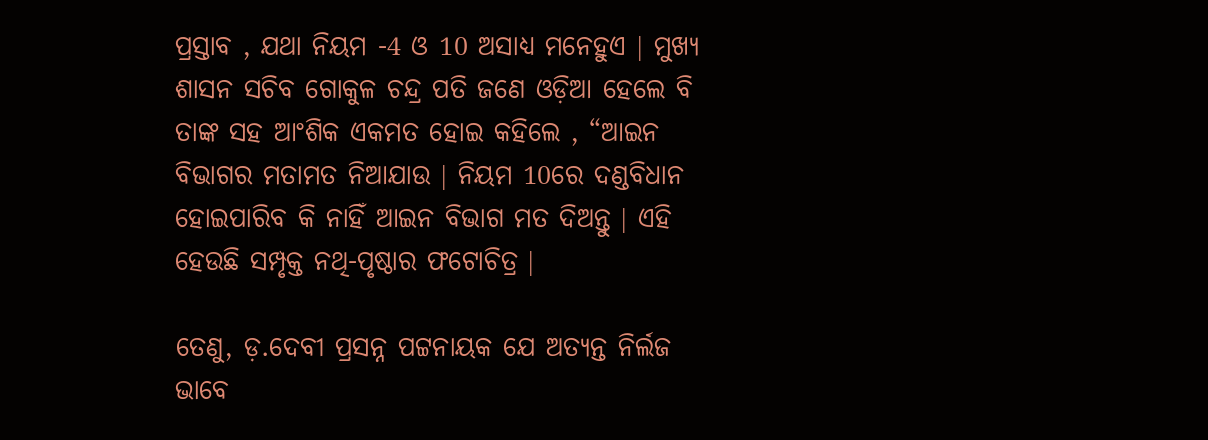ପ୍ରସ୍ତାବ , ଯଥା ନିୟମ -4 ଓ 10 ଅସାଧ୍ୟ ମନେହୁଏ ∣ ମୁଖ୍ୟ ଶାସନ ସଚିବ ଗୋକୁଳ ଚନ୍ଦ୍ର ପତି ଜଣେ ଓଡ଼ିଆ ହେଲେ ବି ତାଙ୍କ ସହ ଆଂଶିକ ଏକମତ ହୋଇ କହିଲେ , “ଆଇନ ବିଭାଗର ମତାମତ ନିଆଯାଉ ∣ ନିୟମ 10ରେ ଦଣ୍ଡବିଧାନ ହୋଇପାରିବ କି ନାହିଁ ଆଇନ ବିଭାଗ ମତ ଦିଅନ୍ତୁ ∣ ଏହି ହେଉଛି ସମ୍ପୃକ୍ତ ନଥି-ପୃଷ୍ଠାର ଫଟୋଚିତ୍ର ∣

ତେଣୁ, ଡ଼.ଦେବୀ ପ୍ରସନ୍ନ ପଟ୍ଟନାୟକ ଯେ ଅତ୍ୟନ୍ତ ନିର୍ଲଜ ଭାବେ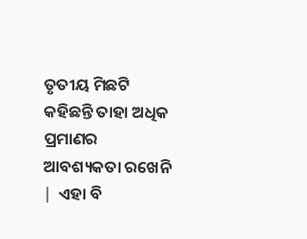ତୃତୀୟ ମିଛଟି କହିଛନ୍ତି ତାହା ଅଧିକ ପ୍ରମାଣର ଆବଶ୍ୟକତା ରଖେନି ∣  ଏହା ବି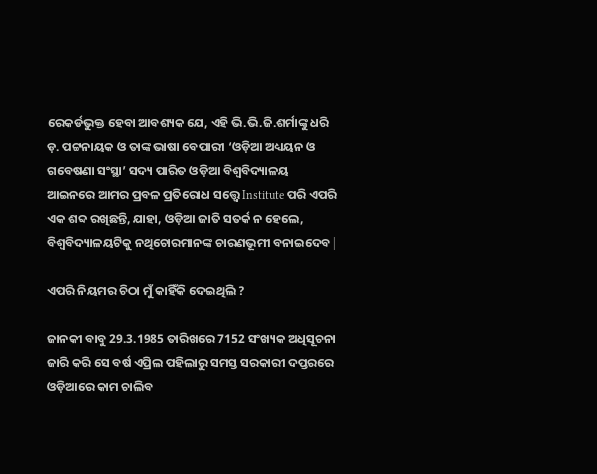ରେକର୍ଡଭୁକ୍ତ ହେବା ଆବଶ୍ୟକ ଯେ, ଏହି ଭି.ଭି.ଜି.ଶର୍ମାଙ୍କୁ ଧରି ଡ଼. ପଟ୍ଟନାୟକ ଓ ତାଙ୍କ ଭାଷା ବେପାରୀ ‘ଓଡ଼ିଆ ଅଧ୍ୟୟନ ଓ ଗବେଷଣା ସଂସ୍ଥା’ ସଦ୍ୟ ପାରିତ ଓଡ଼ିଆ ବିଶ୍ଵବିଦ୍ୟାଳୟ ଆଇନରେ ଆମର ପ୍ରବଳ ପ୍ରତିରୋଧ ସତ୍ତ୍ବେ Institute ପରି ଏପରି ଏକ ଶବ୍ଦ ରଖିଛନ୍ତି, ଯାହା, ଓଡ଼ିଆ ଜାତି ସତର୍କ ନ ହେଲେ, ବିଶ୍ଵବିଦ୍ୟାଳୟଟିକୁ ନଥିଚୋରମାନଙ୍କ ଚାରଣଭୂମୀ ବନାଇଦେବ ∣

ଏପରି ନିୟମର ଚିଠା ମୁଁ କାହିଁକି ଦେଇଥିଲି ?

ଜାନକୀ ବାବୁ 29.3.1985 ତାରିଖରେ 7152 ସଂଖ୍ୟକ ଅଧିସୂଚନା ଜାରି କରି ସେ ବର୍ଷ ଏପ୍ରିଲ ପହିଲାରୁ ସମସ୍ତ ସରକାରୀ ଦପ୍ତରରେ ଓଡ଼ିଆରେ କାମ ଚାଲିବ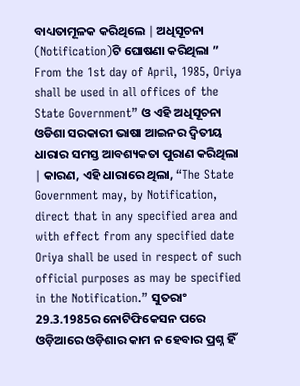ବାଧ୍ୟତାମୂଳକ କରିଥିଲେ ∣ ଅଧିସୂଚନା (Notification)ଟି ଘୋଷଣା କରିଥିଲା ” From the 1st day of April, 1985, Oriya shall be used in all offices of the State Government” ଓ ଏହି ଅଧିସୂଚନା ଓଡିଶା ସରକାରୀ ଭାଷା ଆଇନର ଦ୍ବିତୀୟ ଧାରାର ସମସ୍ତ ଆବଶ୍ୟକତା ପୁରାଣ କରିଥିଲା ∣ କାରଣ, ଏହି ଧାରାରେ ଥିଲା, “The State Government may, by Notification, direct that in any specified area and with effect from any specified date Oriya shall be used in respect of such official purposes as may be specified in the Notification.” ସୁତରାଂ 29.3.1985ର ନୋଟିଫିକେସନ ପରେ ଓଡ଼ିଆରେ ଓଡ଼ିଶାର କାମ ନ ହେବାର ପ୍ରଶ୍ନ ହିଁ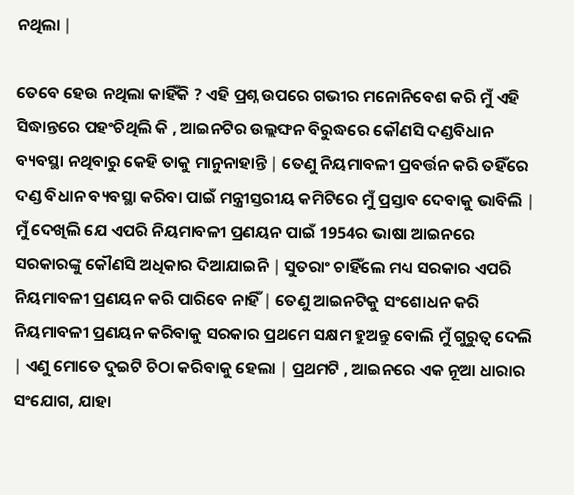ନଥିଲା ∣

ତେବେ ହେଉ ନଥିଲା କାହିଁକି ? ଏହି ପ୍ରଶ୍ନ ଉପରେ ଗଭୀର ମନୋନିବେଶ କରି ମୁଁ ଏହି ସିଦ୍ଧାନ୍ତରେ ପହଂଚିଥିଲି କି , ଆଇନଟିର ଉଲ୍ଲଙ୍ଘନ ବିରୁଦ୍ଧରେ କୌଣସି ଦଣ୍ଡବିଧାନ ବ୍ୟବସ୍ଥା ନଥିବାରୁ କେହି ତାକୁ ମାନୁନାହାନ୍ତି ∣ ତେଣୁ ନିୟମାବଳୀ ପ୍ରବର୍ତ୍ତନ କରି ତହିଁରେ ଦଣ୍ଡ ବିଧାନ ବ୍ୟବସ୍ଥା କରିବା ପାଇଁ ମନ୍ତ୍ରୀସ୍ତରୀୟ କମିଟିରେ ମୁଁ ପ୍ରସ୍ତାବ ଦେବାକୁ ଭାବିଲି ∣ ମୁଁ ଦେଖିଲି ଯେ ଏପରି ନିୟମାବଳୀ ପ୍ରଣୟନ ପାଇଁ 1954ର ଭାଷା ଆଇନରେ ସରକାରଙ୍କୁ କୌଣସି ଅଧିକାର ଦିଆଯାଇନି ∣ ସୁତରାଂ ଚାହିଁଲେ ମଧ୍ୟ ସରକାର ଏପରି ନିୟମାବଳୀ ପ୍ରଣୟନ କରି ପାରିବେ ନାହିଁ ∣ ତେଣୁ ଆଇନଟିକୁ ସଂଶୋଧନ କରି ନିୟମାବଳୀ ପ୍ରଣୟନ କରିବାକୁ ସରକାର ପ୍ରଥମେ ସକ୍ଷମ ହୁଅନ୍ତୁ ବୋଲି ମୁଁ ଗୁରୁତ୍ବ ଦେଲି ∣ ଏଣୁ ମୋତେ ଦୁଇଟି ଚିଠା କରିବାକୁ ହେଲା ∣ ପ୍ରଥମଟି , ଆଇନରେ ଏକ ନୂଆ ଧାରାର ସଂଯୋଗ, ଯାହା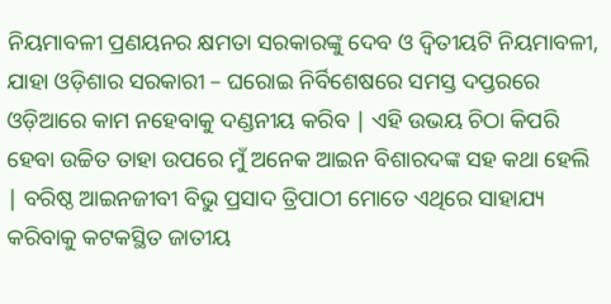ନିୟମାବଳୀ ପ୍ରଣୟନର କ୍ଷମତା ସରକାରଙ୍କୁ ଦେବ ଓ ଦ୍ବିତୀୟଟି ନିୟମାବଳୀ, ଯାହା ଓଡ଼ିଶାର ସରକାରୀ – ଘରୋଇ ନିର୍ବିଶେଷରେ ସମସ୍ତ ଦପ୍ତରରେ ଓଡ଼ିଆରେ କାମ ନହେବାକୁ ଦଣ୍ଡନୀୟ କରିବ ∣ ଏହି ଉଭୟ ଚିଠା କିପରି ହେବା ଉଚ୍ଚିତ ତାହା ଉପରେ ମୁଁ ଅନେକ ଆଇନ ବିଶାରଦଙ୍କ ସହ କଥା ହେଲି ∣ ବରିଷ୍ଠ ଆଇନଜୀବୀ ବିଭୁ ପ୍ରସାଦ ତ୍ରିପାଠୀ ମୋତେ ଏଥିରେ ସାହାଯ୍ୟ କରିବାକୁ କଟକସ୍ଥିତ ଜାତୀୟ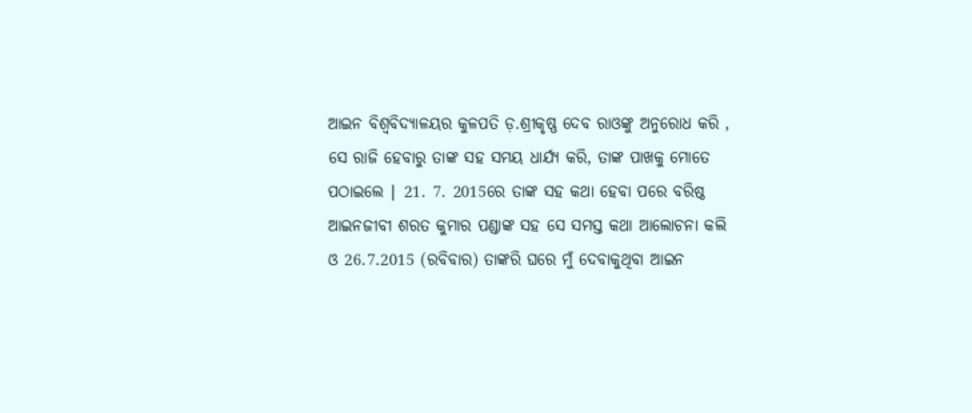ଆଇନ ବିଶ୍ଵବିଦ୍ୟାଳୟର କୁଳପତି ଡ଼.ଶ୍ରୀକୃଷ୍ଣ ଦେବ ରାଓଙ୍କୁ ଅନୁରୋଧ କରି , ସେ ରାଜି ହେବାରୁ ତାଙ୍କ ସହ ସମୟ ଧାର୍ଯ୍ୟ କରି, ତାଙ୍କ ପାଖକୁ ମୋତେ ପଠାଇଲେ ∣ 21. 7. 2015ରେ ତାଙ୍କ ସହ କଥା ହେବା ପରେ ବରିଷ୍ଠ ଆଇନଜୀବୀ ଶରତ କୁମାର ପଣ୍ଡାଙ୍କ ସହ ସେ ସମସ୍ତ କଥା ଆଲୋଚନା କଲି ଓ 26.7.2015 (ରବିବାର) ତାଙ୍କରି ଘରେ ମୁଁ ଦେବାକୁଥିବା ଆଇନ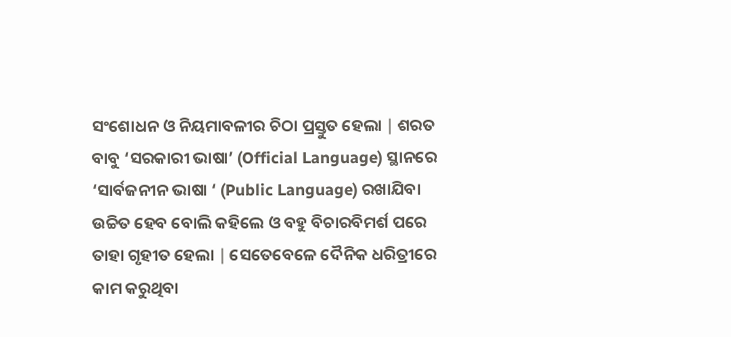ସଂଶୋଧନ ଓ ନିୟମାବଳୀର ଚିଠା ପ୍ରସ୍ତୁତ ହେଲା ∣ ଶରତ ବାବୁ ‘ସରକାରୀ ଭାଷା’ (Official Language) ସ୍ଥାନରେ ‘ସାର୍ବଜନୀନ ଭାଷା ‘ (Public Language) ରଖାଯିବା ଉଚ୍ଚିତ ହେବ ବୋଲି କହିଲେ ଓ ବହୁ ବିଚାରବିମର୍ଶ ପରେ ତାହା ଗୃହୀତ ହେଲା ∣ ସେତେବେଳେ ଦୈନିକ ଧରିତ୍ରୀରେ କାମ କରୁଥିବା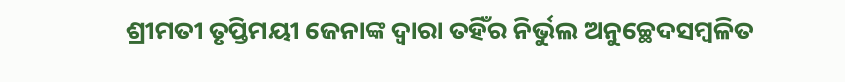ଶ୍ରୀମତୀ ତୃପ୍ତିମୟୀ ଜେନାଙ୍କ ଦ୍ଵାରା ତହିଁର ନିର୍ଭୁଲ ଅନୁଚ୍ଛେଦସମ୍ବଳିତ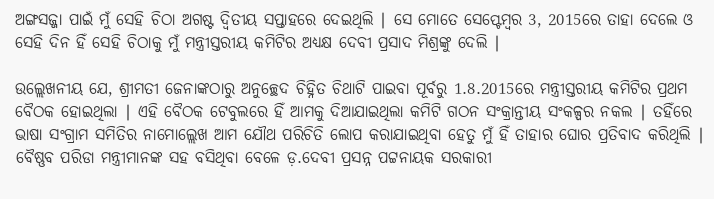ଅଙ୍ଗସଜ୍ଜା ପାଇଁ ମୁଁ ସେହି ଚିଠା ଅଗଷ୍ଟ ଦ୍ବିତୀୟ ସପ୍ତାହରେ ଦେଇଥିଲି ∣ ସେ ମୋତେ ସେପ୍ଟେମ୍ବର 3, 2015ରେ ତାହା ଦେଲେ ଓ ସେହି ଦିନ ହିଁ ସେହି ଚିଠାକୁ ମୁଁ ମନ୍ତ୍ରୀସ୍ତରୀୟ କମିଟିର ଅଧ୍ୟକ୍ଷ ଦେବୀ ପ୍ରସାଦ ମିଶ୍ରଙ୍କୁ ଦେଲି ∣

ଉଲ୍ଲେଖନୀୟ ଯେ, ଶ୍ରୀମତୀ ଜେନାଙ୍କଠାରୁ ଅନୁଚ୍ଛେଦ ଚିହ୍ନିତ ଚିଥାଟି ପାଇବା ପୂର୍ବରୁ 1.8.2015ରେ ମନ୍ତ୍ରୀସ୍ତରୀୟ କମିଟିର ପ୍ରଥମ ବୈଠକ ହୋଇଥିଲା ∣ ଏହି ବୈଠକ ଟେବୁଲରେ ହିଁ ଆମକୁ ଦିଆଯାଇଥିଲା କମିଟି ଗଠନ ସଂକ୍ରାନ୍ତୀୟ ସଂକଳ୍ପର ନକଲ ∣ ତହିଁରେ ଭାଷା ସଂଗ୍ରାମ ସମିତିର ନାମୋଲ୍ଲେଖ ଆମ ଯୌଥ ପରିଚିତି ଲୋପ କରାଯାଇଥିବା ହେତୁ ମୁଁ ହିଁ ତାହାର ଘୋର ପ୍ରତିବାଦ କରିଥିଲି ∣ ବୈଷ୍ଣବ ପରିଡା ମନ୍ତ୍ରୀମାନଙ୍କ ସହ ବସିଥିବା ବେଳେ ଡ଼.ଦେବୀ ପ୍ରସନ୍ନ ପଟ୍ଟନାୟକ ସରକାରୀ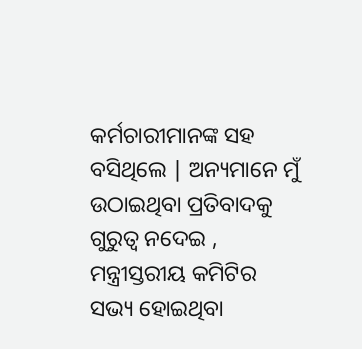କର୍ମଚାରୀମାନଙ୍କ ସହ ବସିଥିଲେ ∣ ଅନ୍ୟମାନେ ମୁଁ ଉଠାଇଥିବା ପ୍ରତିବାଦକୁ ଗୁରୁତ୍ବ ନଦେଇ , ମନ୍ତ୍ରୀସ୍ତରୀୟ କମିଟିର ସଭ୍ୟ ହୋଇଥିବା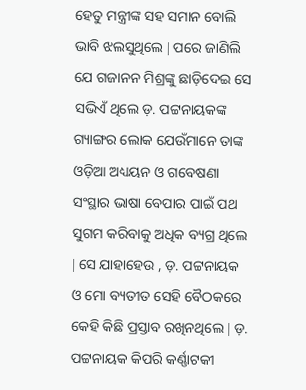ହେତୁ ମନ୍ତ୍ରୀଙ୍କ ସହ ସମାନ ବୋଲି ଭାବି ଝଲସୁଥିଲେ ∣ ପରେ ଜାଣିଲି ଯେ ଗଜାନନ ମିଶ୍ରଙ୍କୁ ଛାଡ଼ିଦେଇ ସେ ସଭିଏଁ ଥିଲେ ଡ଼. ପଟ୍ଟନାୟକଙ୍କ ଗ୍ୟାଙ୍ଗର ଲୋକ ଯେଉଁମାନେ ତାଙ୍କ ଓଡ଼ିଆ ଅଧ୍ୟୟନ ଓ ଗବେଷଣା ସଂସ୍ଥାର ଭାଷା ବେପାର ପାଇଁ ପଥ ସୁଗମ କରିବାକୁ ଅଧିକ ବ୍ୟଗ୍ର ଥିଲେ ∣ ସେ ଯାହାହେଉ , ଡ଼. ପଟ୍ଟନାୟକ ଓ ମୋ ବ୍ୟତୀତ ସେହି ବୈଠକରେ କେହି କିଛି ପ୍ରସ୍ତାବ ରଖିନଥିଲେ ∣ ଡ଼. ପଟ୍ଟନାୟକ କିପରି କର୍ଣ୍ଣାଟକୀ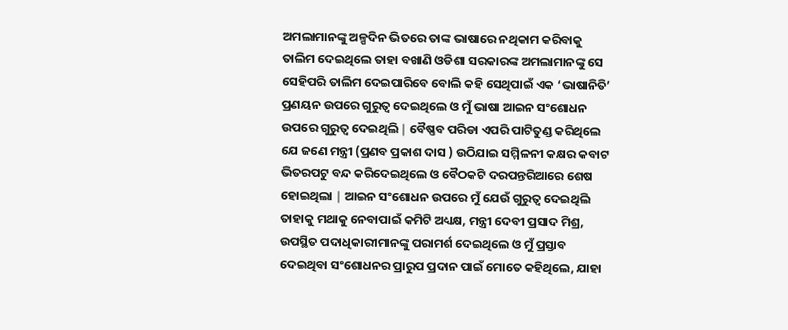ଅମଲାମାନଙ୍କୁ ଅଳ୍ପଦିନ ଭିତରେ ତାଙ୍କ ଭାଷାରେ ନଥିକାମ କରିବାକୁ ତାଲିମ ଦେଇଥିଲେ ତାହା ବଖାଣି ଓଡିଶା ସରକାରଙ୍କ ଅମଲାମାନଙ୍କୁ ସେ ସେହିପରି ତାଲିମ ଦେଇପାରିବେ ବୋଲି କହି ସେଥିପାଇଁ ଏକ ‘ଭାଷାନିତି’ ପ୍ରଣୟନ ଉପରେ ଗୁରୁତ୍ବ ଦେଇଥିଲେ ଓ ମୁଁ ଭାଷା ଆଇନ ସଂଶୋଧନ ଉପରେ ଗୁରୁତ୍ବ ଦେଇଥିଲି ∣ ବୈଷ୍ଣବ ପରିଡା ଏପରି ପାଟିତୁଣ୍ଡ କରିଥିଲେ ଯେ ଜଣେ ମନ୍ତ୍ରୀ (ପ୍ରଣବ ପ୍ରକାଶ ଦାସ ) ଉଠିଯାଇ ସମ୍ମିଳନୀ କକ୍ଷର କବାଟ ଭିତରପଟୁ ବନ୍ଦ କରିଦେଇଥିଲେ ଓ ବୈଠକଟି ଦରପନ୍ତରିଆରେ ଶେଷ ହୋଇଥିଲା ∣ ଆଇନ ସଂଶୋଧନ ଉପରେ ମୁଁ ଯେଉଁ ଗୁରୁତ୍ବ ଦେଇଥିଲି ତାହାକୁ ମଥାକୁ ନେବାପାଇଁ କମିଟି ଅଧ୍ୟକ୍ଷ, ମନ୍ତ୍ରୀ ଦେବୀ ପ୍ରସାଦ ମିଶ୍ର, ଉପସ୍ଥିତ ପଦାଧିକାରୀମାନଙ୍କୁ ପରାମର୍ଶ ଦେଇଥିଲେ ଓ ମୁଁ ପ୍ରସ୍ତାବ ଦେଇଥିବା ସଂଶୋଧନର ପ୍ରାରୁପ ପ୍ରଦାନ ପାଇଁ ମୋତେ କହିଥିଲେ, ଯାହା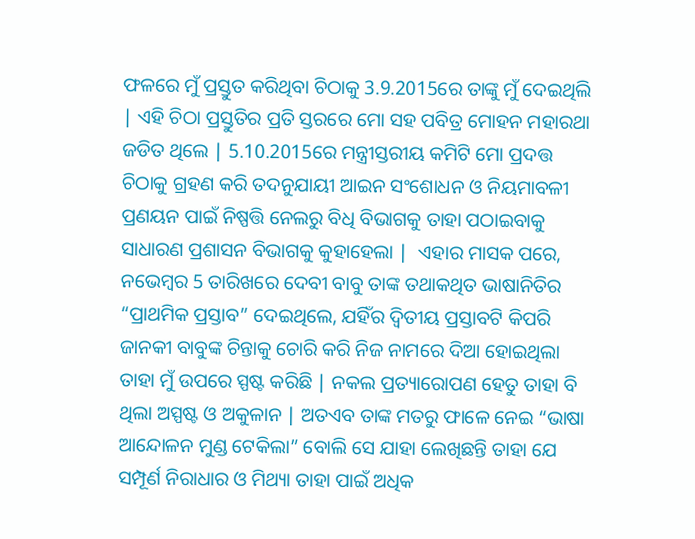ଫଳରେ ମୁଁ ପ୍ରସ୍ତୁତ କରିଥିବା ଚିଠାକୁ 3.9.2015ରେ ତାଙ୍କୁ ମୁଁ ଦେଇଥିଲି ∣ ଏହି ଚିଠା ପ୍ରସ୍ତୁତିର ପ୍ରତି ସ୍ତରରେ ମୋ ସହ ପବିତ୍ର ମୋହନ ମହାରଥା ଜଡିତ ଥିଲେ ∣ 5.10.2015ରେ ମନ୍ତ୍ରୀସ୍ତରୀୟ କମିଟି ମୋ ପ୍ରଦତ୍ତ ଚିଠାକୁ ଗ୍ରହଣ କରି ତଦନୁଯାୟୀ ଆଇନ ସଂଶୋଧନ ଓ ନିୟମାବଳୀ ପ୍ରଣୟନ ପାଇଁ ନିଷ୍ପତ୍ତି ନେଲରୁ ବିଧି ବିଭାଗକୁ ତାହା ପଠାଇବାକୁ ସାଧାରଣ ପ୍ରଶାସନ ବିଭାଗକୁ କୁହାହେଲା ∣  ଏହାର ମାସକ ପରେ, ନଭେମ୍ବର 5 ତାରିଖରେ ଦେବୀ ବାବୁ ତାଙ୍କ ତଥାକଥିତ ଭାଷାନିତିର “ପ୍ରାଥମିକ ପ୍ରସ୍ତାବ” ଦେଇଥିଲେ, ଯହିଁର ଦ୍ବିତୀୟ ପ୍ରସ୍ତାବଟି କିପରି ଜାନକୀ ବାବୁଙ୍କ ଚିନ୍ତାକୁ ଚୋରି କରି ନିଜ ନାମରେ ଦିଆ ହୋଇଥିଲା ତାହା ମୁଁ ଉପରେ ସ୍ପଷ୍ଟ କରିଛି ∣ ନକଲ ପ୍ରତ୍ୟାରୋପଣ ହେତୁ ତାହା ବି ଥିଲା ଅସ୍ପଷ୍ଟ ଓ ଅକୁଳାନ ∣ ଅତଏବ ତାଙ୍କ ମତରୁ ଫାଳେ ନେଇ “ଭାଷା ଆନ୍ଦୋଳନ ମୁଣ୍ଡ ଟେକିଲା” ବୋଲି ସେ ଯାହା ଲେଖିଛନ୍ତି ତାହା ଯେ ସମ୍ପୂର୍ଣ ନିରାଧାର ଓ ମିଥ୍ୟା ତାହା ପାଇଁ ଅଧିକ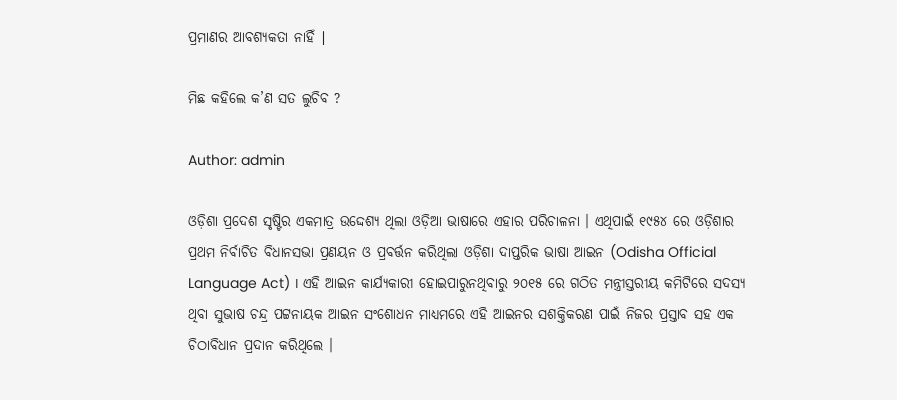ପ୍ରମାଣର ଆବଶ୍ୟକତା ନାହିଁ ∣

ମିଛ କହିଲେ କ’ଣ ସତ ଲୁଚିବ ?

Author: admin

ଓଡ଼ିଶା ପ୍ରଦେଶ ସୃଷ୍ଟିର ଏକମାତ୍ର ଉଦ୍ଦେଶ୍ୟ ଥିଲା ଓଡ଼ିଆ ଭାଷାରେ ଏହାର ପରିଚାଳନା । ଏଥିପାଇଁ ୧୯୫୪ ରେ ଓଡ଼ିଶାର ପ୍ରଥମ ନିର୍ବାଚିତ ବିଧାନସଭା ପ୍ରଣୟନ ଓ ପ୍ରବର୍ତ୍ତନ କରିଥିଲା ଓଡ଼ିଶା ଦାପ୍ତରିକ ଭାଷା ଆଇନ (Odisha Official Language Act) । ଏହି ଆଇନ କାର୍ଯ୍ୟକାରୀ ହୋଇପାରୁନଥିବାରୁ ୨୦୧୫ ରେ ଗଠିତ ମନ୍ତ୍ରୀସ୍ତରୀୟ କମିଟିରେ ସଦସ୍ୟ ଥିବା ସୁଭାଷ ଚନ୍ଦ୍ର ପଟ୍ଟନାୟକ ଆଇନ ସଂଶୋଧନ ମାଧ୍ୟମରେ ଏହି ଆଇନର ସଶକ୍ତିକରଣ ପାଇଁ ନିଜର ପ୍ରସ୍ତାବ ସହ ଏକ ଚିଠାବିଧାନ ପ୍ରଦାନ କରିଥିଲେ ।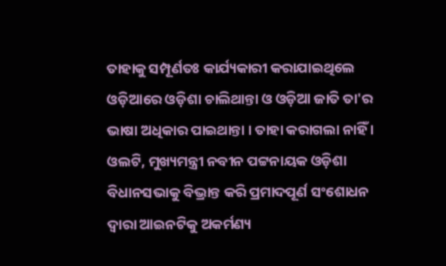ତାହାକୁ ସମ୍ପୂର୍ଣତଃ କାର୍ଯ୍ୟକାରୀ କରାଯାଇଥିଲେ ଓଡ଼ିଆରେ ଓଡ଼ିଶା ଚାଲିଥାନ୍ତା ଓ ଓଡ଼ିଆ ଜାତି ତା'ର ଭାଷା ଅଧିକାର ପାଇଥାନ୍ତା । ତାହା କରାଗଲା ନାହିଁ । ଓଲଟି, ମୁଖ୍ୟମନ୍ତ୍ରୀ ନବୀନ ପଟ୍ଟନାୟକ ଓଡ଼ିଶା ବିଧାନସଭାକୁ ବିଭ୍ରାନ୍ତ କରି ପ୍ରମାଦପୂର୍ଣ ସଂଶୋଧନ ଦ୍ଵାରା ଆଇନଟିକୁ ଅକର୍ମଣ୍ୟ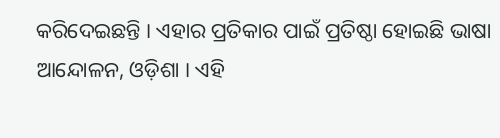କରିଦେଇଛନ୍ତି । ଏହାର ପ୍ରତିକାର ପାଇଁ ପ୍ରତିଷ୍ଠା ହୋଇଛି ଭାଷା ଆନ୍ଦୋଳନ, ଓଡ଼ିଶା । ଏହି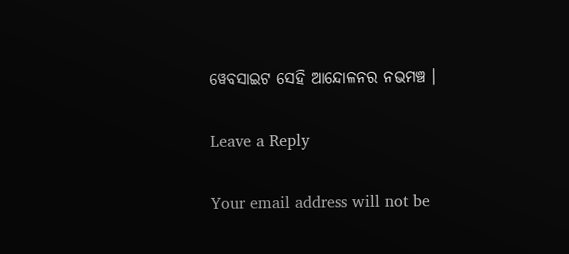ୱେବସାଇଟ ସେହି ଆନ୍ଦୋଳନର ନଭମଞ୍ଚ ।

Leave a Reply

Your email address will not be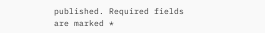published. Required fields are marked *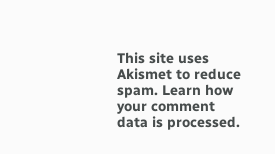This site uses Akismet to reduce spam. Learn how your comment data is processed.